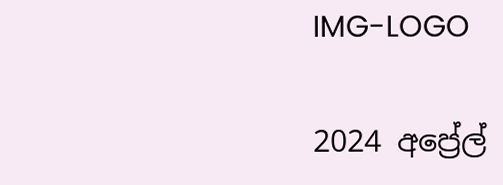IMG-LOGO

2024 අප්‍රේල්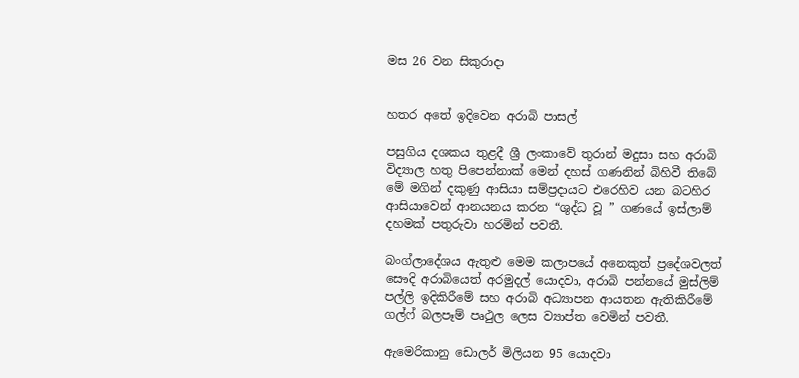මස 26 වන සිකුරාදා


හතර අතේ ඉදිවෙන අරාබි පාසල්

පසුගිය දශකය තුළදී ශ්‍රී ලංකාවේ තුරාන් මදුසා සහ අරාබි විද්‍යාල හතු පිපෙන්නාක් මෙන් දහස් ගණනින් බිහිවී තිබේ මේ මගින් දකුණු ආසියා සම්ප්‍රදායට එරෙහිව යන බටහිර ආසියාවෙන් ආනයනය කරන “ශුද්ධ වූ ” ගණයේ ඉස්ලාම් දහමක් පතුරුවා හරමින් පවතී.

බංග්ලාදේශය ඇතුළු මෙම කලාපයේ අනෙකුත් ප්‍රදේශවලත් සෞදි අරාබියෙත් අරමුදල් යොදවා, අරාබි පන්නයේ මුස්ලිම් පල්ලි ඉදිකිරීමේ සහ අරාබි අධ්‍යාපන ආයතන ඇතිකිරීමේ ගල්ෆ් බලපෑම් පෘථුල ලෙස ව්‍යාප්ත වෙමින් පවතී.

ඇමෙරිකානු ඩොලර් මිලියන 95 යොදවා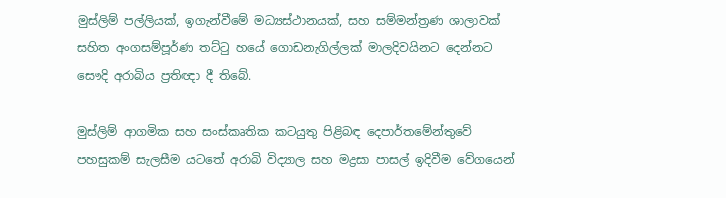මුස්ලිම් පල්ලියක්, ඉගැන්වීමේ මධ්‍යස්ථානයක්, සහ සම්මන්ත්‍රණ ශාලාවක් සහිත අංගසම්පූර්ණ තට්ටු හයේ ගොඩනැගිල්ලක් මාලදිවයිනට දෙන්නට සෞදි අරාබිය ප්‍රතිඥා දී තිබේ.

මුස්ලිම් ආගමික සහ සංස්කෘතික කටයුතු පිළිබඳ දෙපාර්තමේන්තුවේ පහසුකම් සැලසීම යටතේ අරාබි විද්‍යාල සහ මද්‍රසා පාසල් ඉදිවීම වේගයෙන්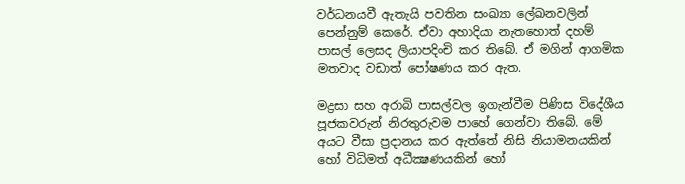වර්ධනයවී ඇතැයි පවතින සංඛ්‍යා ලේඛනවලින් පෙන්නුම් කෙරේ. ඒවා අහාදියා නැතහොත් දහම් පාසල් ලෙසද ලියාපදිංචි කර තිබේ. ඒ මගින් ආගමික මතවාද වඩාත් පෝෂණය කර ඇත.

මද්‍රසා සහ අරාබි පාසල්වල ඉගැන්වීම පිණිස විදේශීය පූජකවරුන් නිරතුරුවම පාහේ ගෙන්වා තිබේ. මේ අයට වීසා ප්‍රදානය කර ඇත්තේ නිසි නියාමනයකින් හෝ විධිමත් අධීක්‍ෂණයකින් හෝ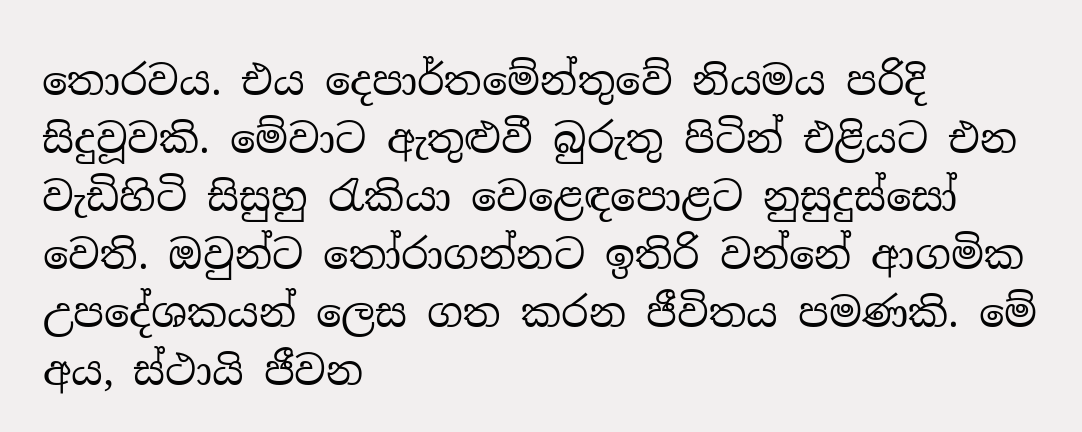තොරවය. එය දෙපාර්තමේන්තුවේ නියමය පරිදි සිදුවූවකි. මේවාට ඇතුළුවී බුරුතු පිටින් එළියට එන වැඩිහිටි සිසුහු රැකියා වෙළෙඳපොළට නුසුදුස්සෝ වෙති. ඔවුන්ට තෝරාගන්නට ඉතිරි වන්නේ ආගමික උපදේශකයන් ලෙස ගත කරන ජීවිතය පමණකි. මේ අය, ස්ථායි ජීවන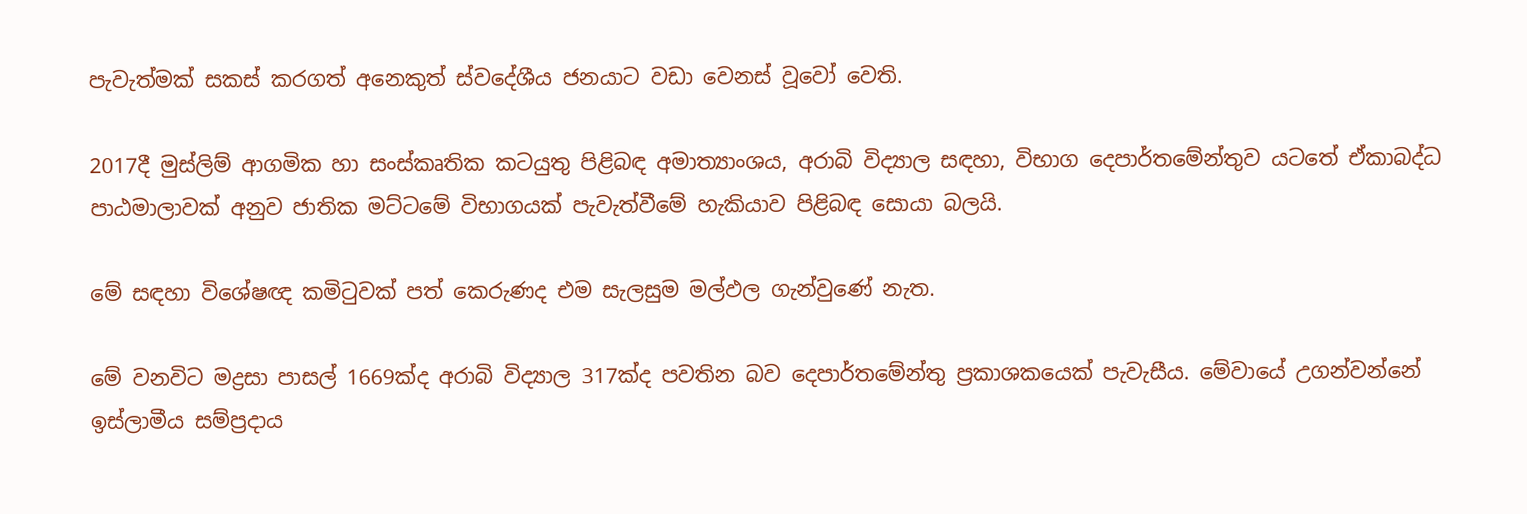පැවැත්මක් සකස් කරගත් අනෙකුත් ස්වදේශීය ජනයාට වඩා වෙනස් වූවෝ වෙති.

2017දී මුස්ලිම් ආගමික හා සංස්කෘතික කටයුතු පිළිබඳ අමාත්‍යාංශය, අරාබි විද්‍යාල සඳහා, විභාග දෙපාර්තමේන්තුව යටතේ ඒකාබද්ධ පාඨමාලාවක් අනුව ජාතික මට්ටමේ විභාගයක් පැවැත්වීමේ හැකියාව පිළිබඳ සොයා බලයි.

මේ සඳහා විශේෂඥ කමිටුවක් පත් කෙරුණද එම සැලසුම මල්ඵල ගැන්වුණේ නැත.

මේ වනවිට මද්‍රසා පාසල් 1669ක්ද අරාබි විද්‍යාල 317ක්ද පවතින බව දෙපාර්තමේන්තු ප්‍රකාශකයෙක් පැවැසීය. මේවායේ උගන්වන්නේ ඉස්ලාමීය සම්ප්‍රදාය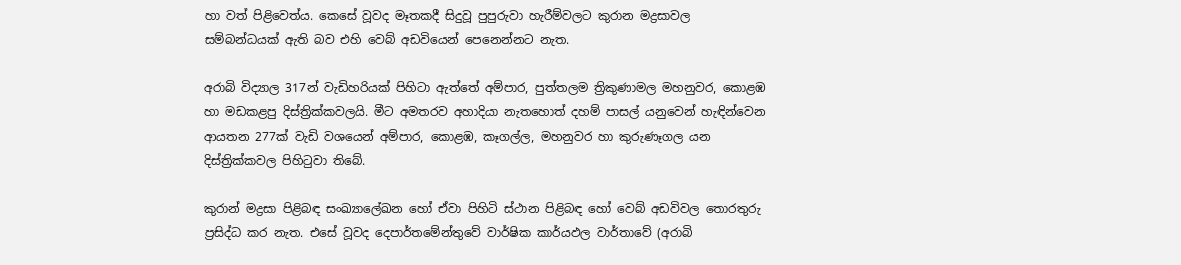හා වත් පිළිවෙත්ය. කෙසේ වූවද මෑතකදී සිදුවූ පුපුරුවා හැරීම්වලට කුරාන මද්‍රසාවල සම්බන්ධයක් ඇති බව එහි වෙබ් අඩවියෙන් පෙනෙන්නට නැත.

අරාබි විද්‍යාල 317න් වැඩිහරියක් පිහිටා ඇත්තේ අම්පාර, පුත්තලම ත්‍රිකුණාමල මහනුවර, කොළඹ හා මඩකළපු දිස්ත්‍රික්කවලයි. මීට අමතරව අහාදියා නැතහොත් දහම් පාසල් යනුවෙන් හැඳින්වෙන ආයතන 277ක් වැඩි වශයෙන් අම්පාර, කොළඹ, කෑගල්ල, මහනුවර හා කුරුණෑගල යන දිස්ත්‍රික්කවල පිහිටුවා තිබේ.

කුරාන් මද්‍රසා පිළිබඳ සංඛ්‍යාලේඛන හෝ ඒවා පිහිටි ස්ථාන පිළිබඳ හෝ වෙබ් අඩවිවල තොරතුරු ප්‍රසිද්ධ කර නැත. එසේ වූවද දෙපාර්තමේන්තුවේ වාර්ෂික කාර්යඵල වාර්තාවේ (අරාබි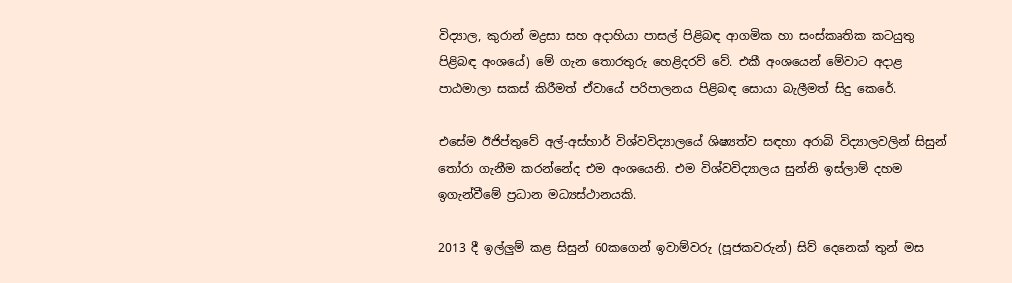විද්‍යාල, කුරාන් මද්‍රසා සහ අදාහියා පාසල් පිළිබඳ ආගමික හා සංස්කෘතික කටයුතු පිළිබඳ අංශයේ) මේ ගැන තොරතුරු හෙළිදරව් වේ. එකී අංශයෙන් මේවාට අදාළ පාඨමාලා සකස් කිරීමත් ඒවායේ පරිපාලනය පිළිබඳ සොයා බැලීමත් සිදු කෙරේ.

එසේම ඊජිප්තුවේ අල්-අස්හාර් විශ්වවිද්‍යාලයේ ශිෂ්‍යත්ව සඳහා අරාබි විද්‍යාලවලින් සිසුන් තෝරා ගැනීම කරන්නේද එම අංශයෙනි. එම විශ්වවිද්‍යාලය සුන්නි ඉස්ලාම් දහම ඉගැන්වීමේ ප්‍රධාන මධ්‍යස්ථානයකි.

2013 දී ඉල්ලුම් කළ සිසුන් 60කගෙන් ඉවාම්වරු (පූජකවරුන්) සිව් දෙනෙක් තුන් මස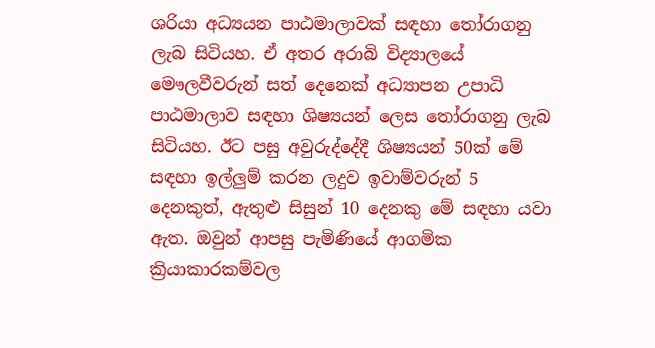ශරියා අධ්‍යයන පාඨමාලාවක් සඳහා තෝරාගනු ලැබ සිටියහ. ඒ අතර අරාබි විද්‍යාලයේ මෞලවීවරුන් සත් දෙනෙක් අධ්‍යාපන උපාධි පාඨමාලාව සඳහා ශිෂ්‍යයන් ලෙස තෝරාගනු ලැබ සිටියහ. ඊට පසු අවුරුද්දේදී ශිෂ්‍යයන් 50ක් මේ සඳහා ඉල්ලුම් කරන ලදුව ඉවාම්වරුන් 5 දෙනකුත්, ඇතුළු සිසුන් 10 දෙනකු මේ සඳහා යවා ඇත. ඔවුන් ආපසු පැමිණියේ ආගමික ක්‍රියාකාරකම්වල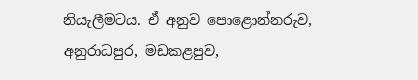නියැලීමටය. ඒ අනුව පොළොන්නරුව, අනුරාධපුර, මඩකළපුව,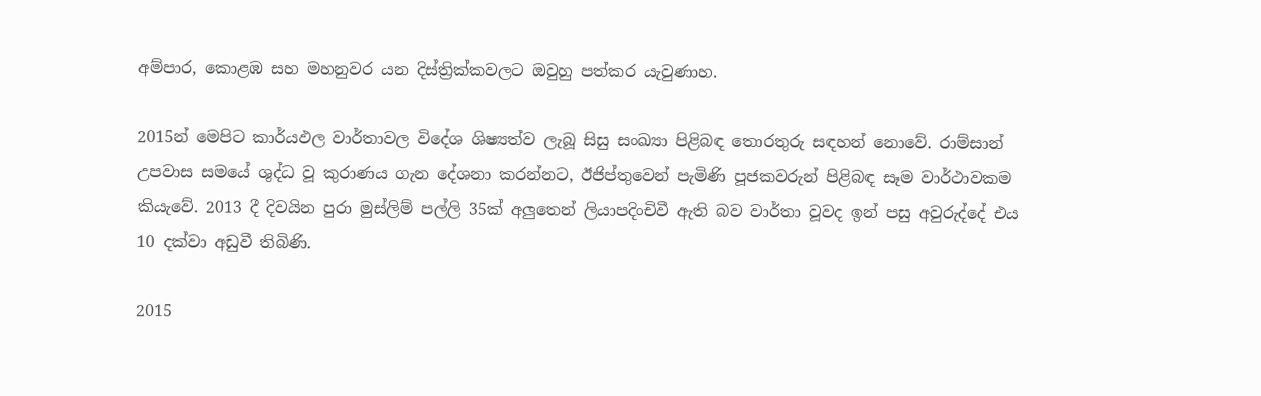අම්පාර, කොළඹ සහ මහනුවර යන දිස්ත්‍රික්කවලට ඔවුහු පත්කර යැවුණාහ.

2015න් මෙපිට කාර්යඵල වාර්තාවල විදේශ ශිෂ්‍යත්ව ලැබූ සිසු සංඛ්‍යා පිළිබඳ තොරතුරු සඳහන් නොවේ. රාම්සාන් උපවාස සමයේ ශුද්ධ වූ කුරාණය ගැන දේශනා කරන්නට, ඊජිප්තුවෙන් පැමිණි පූජකවරුන් පිළිබඳ සෑම වාර්ථාවකම කියැවේ. 2013 දී දිවයින පුරා මුස්ලිම් පල්ලි 35ක් අලුතෙන් ලියාපදිංචිවී ඇති බව වාර්තා වූවද ඉන් පසු අවුරුද්දේ එය 10 දක්වා අඩුවී තිබිණි.

2015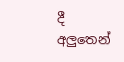දී අලුතෙන්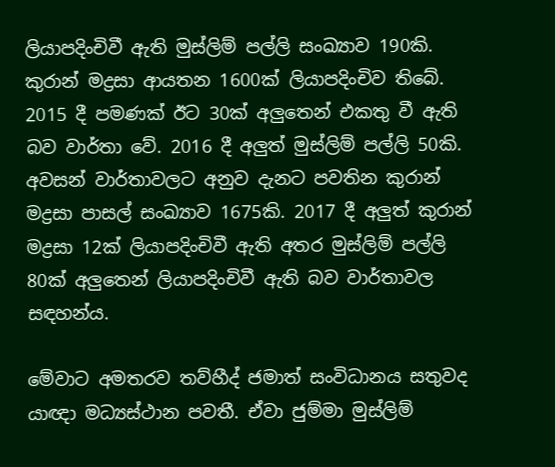ලියාපදිංචිවී ඇති මුස්ලිම් පල්ලි සංඛ්‍යාව 190කි. කුරාන් මද්‍රසා ආයතන 1600ක් ලියාපදිංචිව තිබේ. 2015 දී පමණක් ඊට 30ක් අලුතෙන් එකතු වී ඇති බව වාර්තා වේ. 2016 දී අලුත් මුස්ලිම් පල්ලි 50කි. අවසන් වාර්තාවලට අනුව දැනට පවතින කුරාන් මද්‍රසා පාසල් සංඛ්‍යාව 1675කි. 2017 දී අලුත් කුරාන් මද්‍රසා 12ක් ලියාපදිංචිවී ඇති අතර මුස්ලිම් පල්ලි 80ක් අලුතෙන් ලියාපදිංචිවී ඇති බව වාර්තාවල සඳහන්ය.

මේවාට අමතරව තව්හීද් ජමාත් සංවිධානය සතුවද යාඥා මධ්‍යස්ථාන පවතී. ඒවා ජුම්මා මුස්ලිම්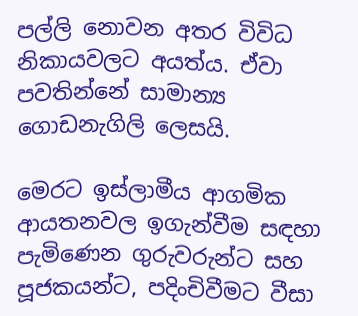පල්ලි නොවන අතර විවිධ නිකායවලට අයත්ය. ඒවා පවතින්නේ සාමාන්‍ය ගොඩනැගිලි ලෙසයි.

මෙරට ඉස්ලාමීය ආගමික ආයතනවල ඉගැන්වීම සඳහා පැමිණෙන ගුරුවරුන්ට සහ පූජකයන්ට, පදිංචිවීමට වීසා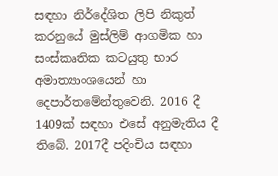සඳහා නිර්දේශිත ලිපි නිකුත් කරනුයේ මුස්ලිම් ආගමික හා සංස්කෘතික කටයුතු භාර අමාත්‍යාංශයෙන් හා දෙපාර්තමේන්තුවෙනි. 2016 දී 1409ක් සඳහා එසේ අනුමැතිය දී තිබේ. 2017දී පදිංචිය සඳහා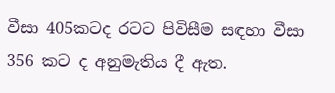වීසා 405කටද රටට පිවිසීම සඳහා වීසා 356 කට ද අනුමැතිය දී ඇත.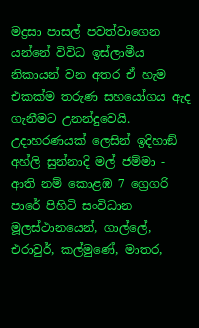මද්‍රසා පාසල් පවත්වාගෙන යන්නේ විවිධ ඉස්ලාමීය නිකායන් වන අතර ඒ හැම එකක්ම තරුණ සහයෝගය ඇද ගැනීමට උනන්දුවෙයි. උදාහරණයක් ලෙසින් ඉදිහාඞ් අහ්ලි සුන්නාදි මල් ජම්මා - ආති නම් කොළඹ 7 ග්‍රෙගරි පාරේ පිහිටි සංවිධාන මූලස්ථානයෙන්, ගාල්ලේ, එරාවුර්, කල්මුණේ, මාතර,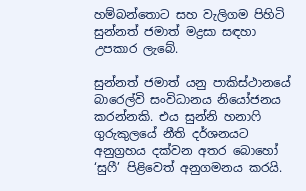හම්බන්තොට සහ වැලිගම පිහිටි සුන්නත් ජමාත් මද්‍රසා සඳහා උපකාර ලැබේ.

සුන්නත් ජමාත් යනු පාකිස්ථානයේ බාරෙල්වි සංවිධානය නියෝජනය කරන්නකි. එය සුන්නි හනාෆි ගුරුකුලයේ නීති දර්ශනයට අනුග්‍රහය දක්වන අතර බොහෝ ‘සුෆී’ පිළිවෙත් අනුගමනය කරයි.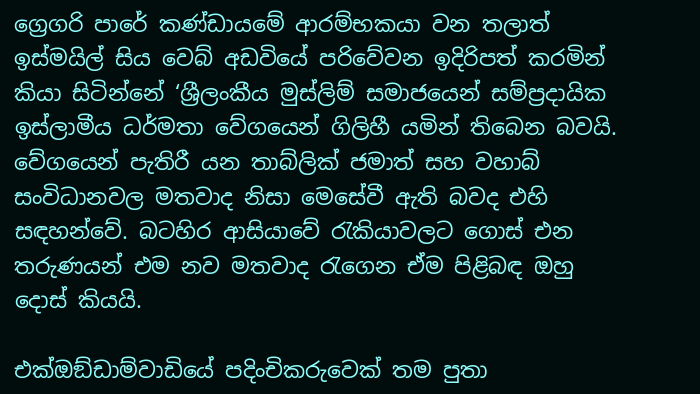ග්‍රෙගරි පාරේ කණ්ඩායමේ ආරම්භකයා වන තලාත් ඉස්මයිල් සිය වෙබ් අඩවියේ පරිවේවන ඉදිරිපත් කරමින් කියා සිටින්නේ ‘ශ්‍රීලංකීය මුස්ලිම් සමාජයෙන් සම්ප්‍රදායික ඉස්ලාමීය ධර්මතා වේගයෙන් ගිලිහී යමින් තිබෙන බවයි. වේගයෙන් පැතිරී යන තාබ්ලික් ජමාත් සහ වහාබ් සංවිධානවල මතවාද නිසා මෙසේවී ඇති බවද එහි සඳහන්වේ. බටහිර ආසියාවේ රැකියාවලට ගොස් එන තරුණයන් එම නව මතවාද රැගෙන ඒම පිළිබඳ ඔහු දොස් කියයි.

එක්ඔඞ්ඩාම්වාඩියේ පදිංචිකරුවෙක් තම පුතා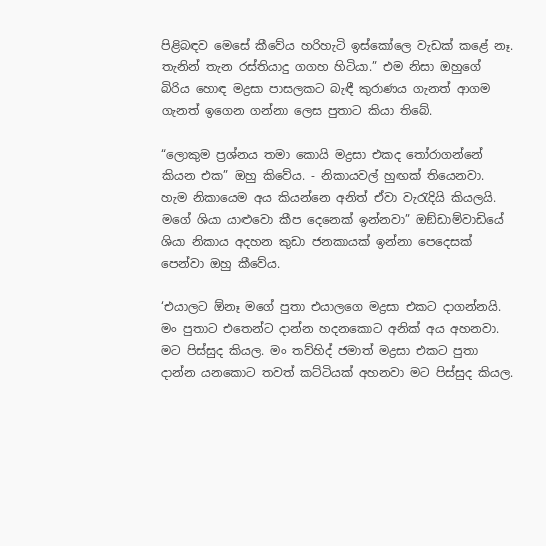පිළිබඳව මෙසේ කීවේය හරිහැටි ඉස්කෝලෙ වැඩක් කළේ නෑ. තැනින් තැන රස්තියාදු ගගහ හිටියා.” එම නිසා ඔහුගේ බිරිය හොඳ මද්‍රසා පාසලකට බැඳී කුරාණය ගැනත් ආගම ගැනත් ඉගෙන ගන්නා ලෙස පුතාට කියා තිබේ.

“ලොකුම ප්‍රශ්නය තමා කොයි මද්‍රසා එකද තෝරාගන්නේ කියන එක” ඔහු කිවේය. - නිකායවල් හුඟක් තියෙනවා. හැම නිකායෙම අය කියන්නෙ අනිත් ඒවා වැරැදියි කියලයි. මගේ ශියා යාළුවො කීප දෙනෙක් ඉන්නවා” ඔඞ්ඩාම්වාඩියේ ශියා නිකාය අදහන කුඩා ජනකායක් ඉන්නා පෙදෙසක් පෙන්වා ඔහු කීවේය.

‘එයාලට ඕනෑ මගේ පුතා එයාලගෙ මද්‍රසා එකට දාගන්නයි. මං පුතාට එතෙන්ට දාන්න හදනකොට අනික් අය අහනවා. මට පිස්සුද කියල. මං තව්හිද් ජමාත් මද්‍රසා එකට පුතා දාන්න යනකොට තවත් කට්ටියක් අහනවා මට පිස්සුද කියල.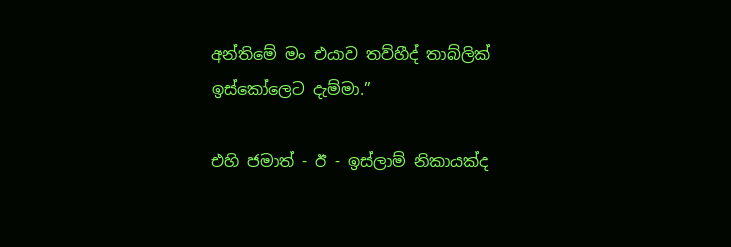අන්තිමේ මං එයාව තව්හීද් තාබ්ලික් ඉස්කෝලෙට දැම්මා.”

එහි ජමාත් - ඊ - ඉස්ලාම් නිකායක්ද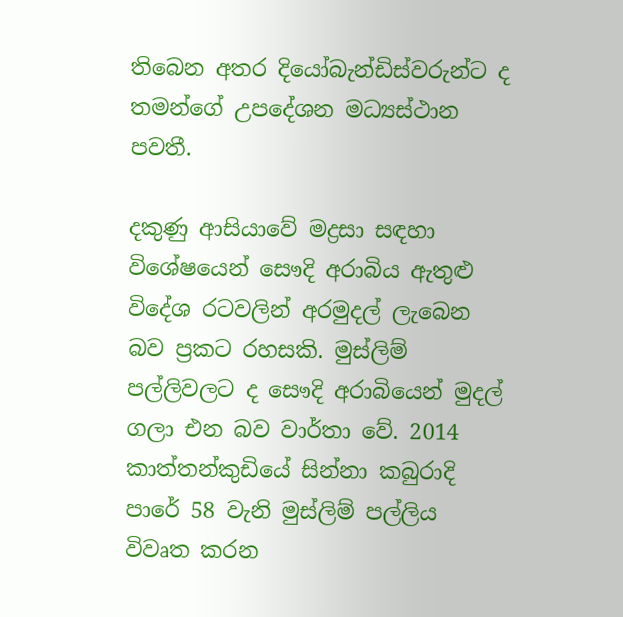තිබෙන අතර දියෝබැන්ඩිස්වරුන්ට ද තමන්ගේ උපදේශන මධ්‍යස්ථාන පවතී.

දකුණු ආසියාවේ මද්‍රසා සඳහා විශේෂයෙන් සෞදි අරාබිය ඇතුළු විදේශ රටවලින් අරමුදල් ලැබෙන බව ප්‍රකට රහසකි. මුස්ලිම් පල්ලිවලට ද සෞදි අරාබියෙන් මුදල් ගලා එන බව වාර්තා වේ. 2014 කාත්තන්කුඩියේ සින්නා කබුරාදි පාරේ 58 වැනි මුස්ලිම් පල්ලිය විවෘත කරන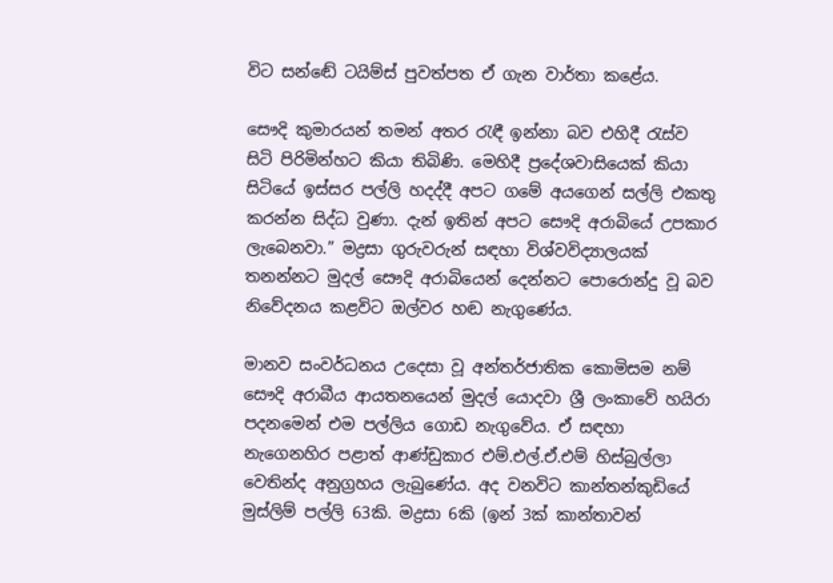විට සන්ඬේ ටයිම්ස් පුවත්පත ඒ ගැන වාර්තා කළේය.

සෞදි කුමාරයන් තමන් අතර රැඳී ඉන්නා බව එහිදී රැස්ව සිටි පිරිමින්හට කියා තිබිණි. මෙහිදී ප්‍රදේශවාසියෙක් කියා සිටියේ ඉස්සර පල්ලි හදද්දී අපට ගමේ අයගෙන් සල්ලි එකතු කරන්න සිද්ධ වුණා. දැන් ඉතින් අපට සෞදි අරාබියේ උපකාර ලැබෙනවා.” මද්‍රසා ගුරුවරුන් සඳහා විශ්වවිද්‍යාලයක් තනන්නට මුදල් සෞදි අරාබියෙන් දෙන්නට පොරොන්දු වූ බව නිවේදනය කළවිට ඔල්වර හඬ නැගුණේය.

මානව සංවර්ධනය උදෙසා වූ අන්තර්ජාතික කොමිසම නම් සෞදි අරාබීය ආයතනයෙන් මුදල් යොදවා ශ්‍රී ලංකාවේ හයිරා පදනමෙන් එම පල්ලිය ගොඩ නැගුවේය. ඒ සඳහා නැගෙනහිර පළාත් ආණ්ඩුකාර එම්.එල්.ඒ.එම් හිස්බුල්ලා වෙතින්ද අනුග්‍රහය ලැබුණේය. අද වනවිට කාන්තන්කුඩියේ මුස්ලිම් පල්ලි 63කි. මද්‍රසා 6කි (ඉන් 3ක් කාන්තාවන්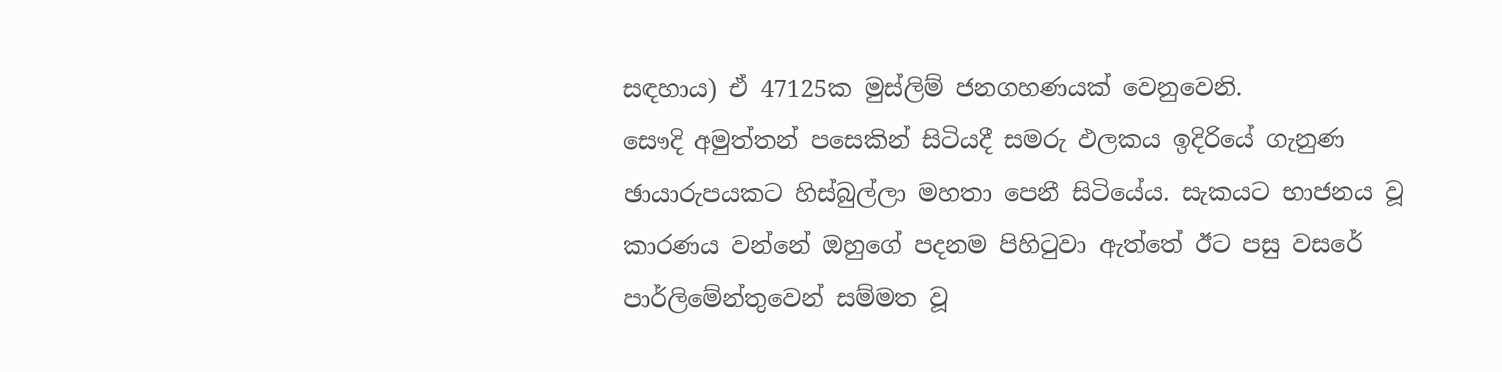සඳහාය) ඒ 47125ක මුස්ලිම් ජනගහණයක් වෙනුවෙනි.
සෞදි අමුත්තන් පසෙකින් සිටියදී සමරු ඵලකය ඉදිරියේ ගැනුණ ඡායාරුපයකට හිස්බුල්ලා මහතා පෙනී සිටියේය. සැකයට භාජනය වූ කාරණය වන්නේ ඔහුගේ පදනම පිහිටුවා ඇත්තේ ඊට පසු වසරේ පාර්ලිමේන්තුවෙන් සම්මත වූ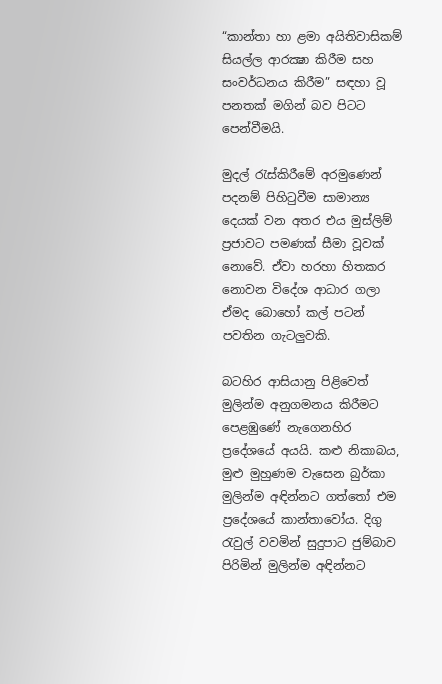“කාන්තා හා ළමා අයිතිවාසිකම් සියල්ල ආරක්‍ෂා කිරීම සහ සංවර්ධනය කිරීම” සඳහා වූ පනතක් මගින් බව පිටට පෙන්වීමයි.

මුදල් රැස්කිරීමේ අරමුණෙන් පදනම් පිහිටුවීම සාමාන්‍ය දෙයක් වන අතර එය මුස්ලිම් ප්‍රජාවට පමණක් සීමා වූවක් නොවේ. ඒවා හරහා හිතකර නොවන විදේශ ආධාර ගලා ඒමද බොහෝ කල් පටන් පවතින ගැටලුවකි.

බටහිර ආසියානු පිළිවෙත් මුලින්ම අනුගමනය කිරීමට පෙළඹුණේ නැගෙනහිර ප්‍රදේශයේ අයයි. කළු නිකාබය, මුළු මුහුණම වැසෙන බුර්කා මුලින්ම අඳින්නට ගත්තෝ එම ප්‍රදේශයේ කාන්තාවෝය. දිගු රැවුල් වවමින් සුදුපාට ජුම්බාව පිරිමින් මුලින්ම අඳින්නට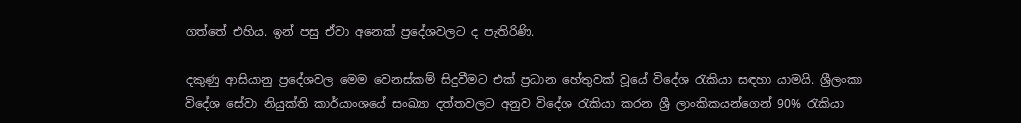ගත්තේ එහිය. ඉන් පසු ඒවා අනෙක් ප්‍රදේශවලට ද පැතිරිණි.

දකුණු ආසියානු ප්‍රදේශවල මෙම වෙනස්කම් සිදුවීමට එක් ප්‍රධාන හේතුවක් වූයේ විදේශ රැකියා සඳහා යාමයි. ශ්‍රීලංකා විදේශ සේවා නියුක්ති කාර්යාංශයේ සංඛ්‍යා දත්තවලට අනුව විදේශ රැකියා කරන ශ්‍රී ලාංකිකයන්ගෙන් 90% රැකියා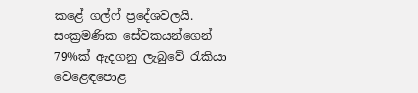කළේ ගල්ෆ් ප්‍රදේශවලයි. සංක්‍රමණික සේවකයන්ගෙන් 79%ක් ඇදගනු ලැබුවේ රැකියා වෙළෙඳපොළ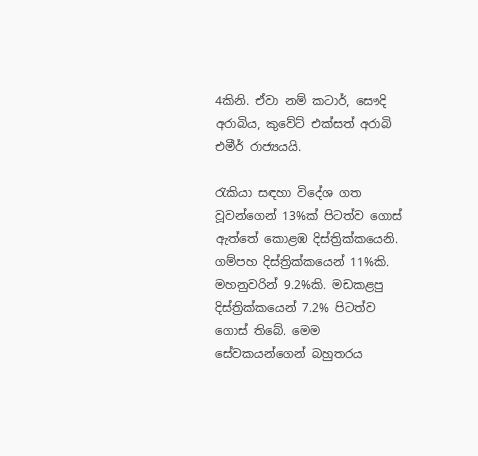4කිනි. ඒවා නම් කටාර්, සෞදි අරාබිය, කුවේට් එක්සත් අරාබි එමීර් රාජ්‍යයයි.

රැකියා සඳහා විදේශ ගත වූවන්ගෙන් 13%ක් පිටත්ව ගොස් ඇත්තේ කොළඹ දිස්ත්‍රික්කයෙනි. ගම්පහ දිස්ත්‍රික්කයෙන් 11%කි. මහනුවරින් 9.2%කි. මඩකළපු දිස්ත්‍රික්කයෙන් 7.2% පිටත්ව ගොස් තිබේ. මෙම සේවකයන්ගෙන් බහුතරය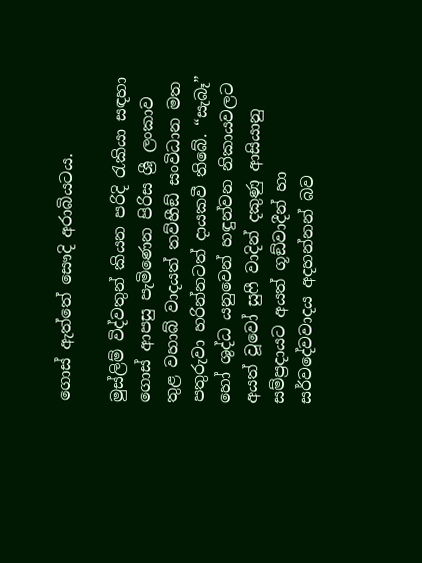ගොස් ඇත්තේ සෞදි අරාබියටය.

මුස්ලිම් විද්වතුන් කියන පරිදි රැකියා සඳහා ගොස් ආපසු පැමිණෙන පිරිස ශ්‍රී ලංකාව තුළ වහාබ් වාදයත් තව්හීඞ් සංවිධාන මත පතුරුවා හරින්නටත් දායකවී තිබේ. “සැබෑ” හෝ ශුද්ධ යනුවෙන් හඳුන්වන නිකායවලට අයත් වූවෝ සුෆී වාදින් දකුණු ආසියානු සම්ප්‍රදායට අයත් ගූඞ්වාදීන් හා සර්වදේවවාදය අදහන්නන් බව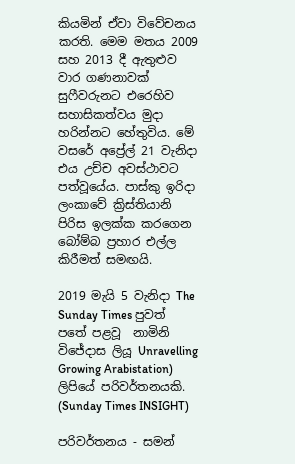කියමින් ඒවා විවේචනය කරති. මෙම මතය 2009 සහ 2013 දී ඇතුළුව වාර ගණනාවක් සුෆීවරුනට එරෙහිව සහාසිකත්වය මුදා හරින්නට හේතුවිය. මේ වසරේ අප්‍රේල් 21 වැනිදා එය උච්ච අවස්ථාවට පත්වූයේය. පාස්කු ඉරිදා ලංකාවේ ක්‍රිස්තියානි පිරිස ඉලක්ක කරගෙන බෝම්බ ප්‍රහාර එල්ල කිරීමත් සමඟයි.

2019 මැයි 5 වැනිදා The Sunday Times පුවත් පතේ පළවූ  නාමිනි විජේදාස ලියූ Unravelling Growing Arabistation)  ලිපියේ පරිවර්තනයකි. (Sunday Times INSIGHT)

පරිවර්තනය - සමන්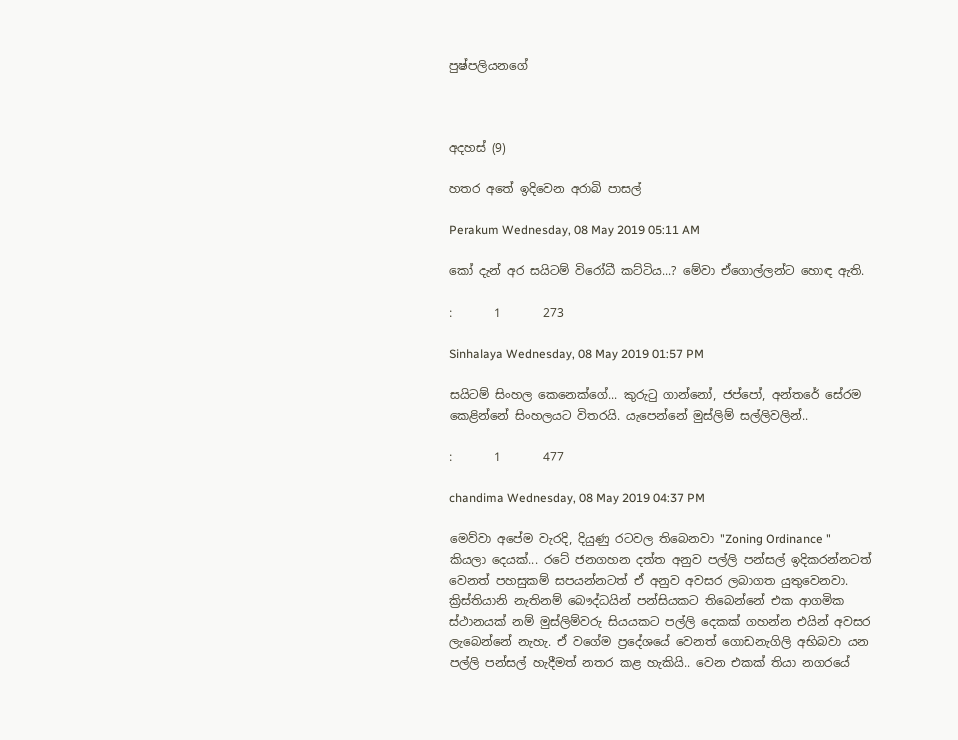පුෂ්පලියනගේ



අදහස් (9)

හතර අතේ ඉදිවෙන අරාබි පාසල්

Perakum Wednesday, 08 May 2019 05:11 AM

කෝ දැන් අර සයිටම් විරෝධී කට්ටිය...? මේවා ඒගොල්ලන්ට හොඳ ඇති.

:       1       273

Sinhalaya Wednesday, 08 May 2019 01:57 PM

සයිටම් සිංහල කෙනෙක්ගේ... කුරුටු ගාන්නෝ, ජප්පෝ, අන්තරේ සේරම කෙළින්නේ සිංහලයට විතරයි. යැපෙන්නේ මුස්ලිම් සල්ලිවලින්..

:       1       477

chandima Wednesday, 08 May 2019 04:37 PM

මෙව්වා අපේම වැරදි, දියුණු රටවල තිබෙනවා "Zoning Ordinance " කියලා දෙයක්... රටේ ජනගහන දත්ත අනුව පල්ලි පන්සල් ඉදිකරන්නටත් වෙනත් පහසුකම් සපයන්නටත් ඒ අනුව අවසර ලබාගත යුතුවෙනවා. ක්‍රිස්තියානි නැතිනම් බෞද්ධයින් පන්සියකට තිබෙන්නේ එක ආගමික ස්ථානයක් නම් මුස්ලිම්වරු සියයකට පල්ලි දෙකක් ගහන්න එයින් අවසර ලැබෙන්නේ නැහැ. ඒ වගේම ප්‍රදේශයේ වෙනත් ගොඩනැගිලි අභිබවා යන පල්ලි පන්සල් හැදීමත් නතර කළ හැකියි.. වෙන එකක් තියා නගරයේ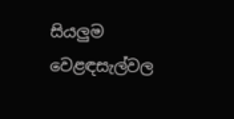සියලුම වෙළඳසැල්වල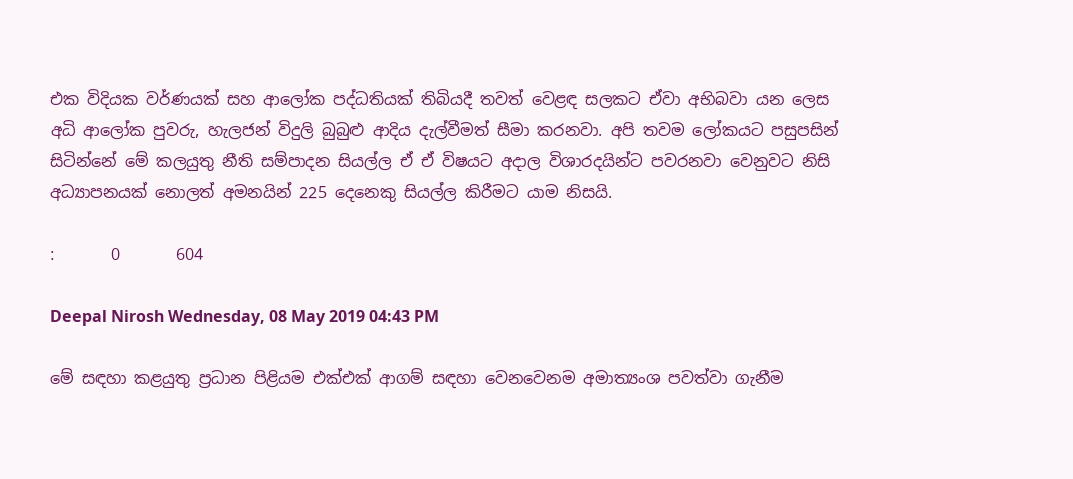එක විදියක වර්ණයක් සහ ආලෝක පද්ධතියක් තිබියදී තවත් වෙළඳ සලකට ඒවා අභිබවා යන ලෙස අධි ආලෝක පුවරු, හැලජන් විදුලි බුබුළු ආදිය දැල්වීමත් සීමා කරනවා. අපි තවම ලෝකයට පසුපසින් සිටින්නේ මේ කලයුතු නීති සම්පාදන සියල්ල ඒ ඒ විෂයට අදාල විශාරදයින්ට පවරනවා වෙනුවට නිසි අධ්‍යාපනයක් නොලත් අමනයින් 225 දෙනෙකු සියල්ල කිරීමට යාම නිසයි.

:       0       604

Deepal Nirosh Wednesday, 08 May 2019 04:43 PM

මේ සඳහා කළයුතු ප්‍ර‍ධාන පිළියම එක්එක් ආගම් සඳහා වෙනවෙනම අමාත්‍යංශ පවත්වා ගැනීම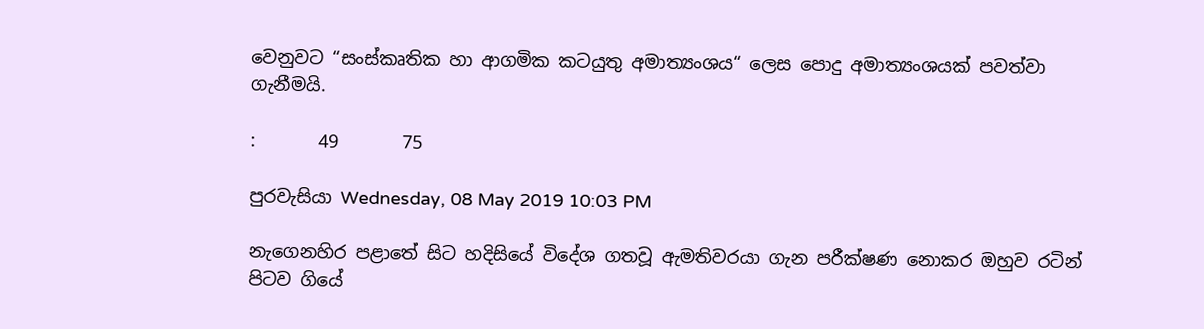වෙනුවට “සංස්කෘතික හා ආගමික කටයුතු අමාත්‍යංශය“ ලෙස පොදු අමාත්‍යංශයක් පවත්වා ගැනීමයි.

:       49       75

පුරවැසියා Wednesday, 08 May 2019 10:03 PM

නැගෙනහිර පළාතේ සිට හදිසියේ විදේශ ගතවූ ඇමතිවරයා ගැන පරීක්ෂණ නොකර ඔහුව රටින් පිටව ගියේ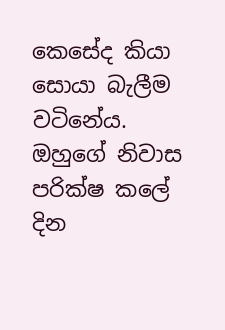කෙසේද කියා සොයා බැලීම වටිනේය. ඔහුගේ නිවාස පරික්ෂ කලේ දින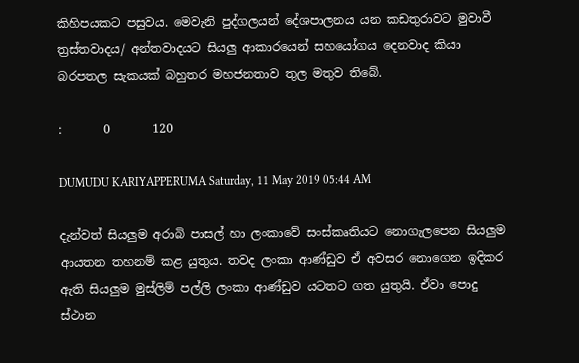කිහිපයකට පසුවය. මෙවැනි පුද්ගලයන් දේශපාලනය යන කඩතුරාවට මුවාවී ත්‍රස්තවාදය/ අන්තවාදයට සියලු ආකාරයෙන් සහයෝගය දෙනවාද කියා බරපතල සැකයක් බහුතර මහජනතාව තුල මතුව තිබේ.

:       0       120

DUMUDU KARIYAPPERUMA Saturday, 11 May 2019 05:44 AM

දැන්වත් සියලුම අරාබි පාසල් හා ලංකාවේ සංස්කෘතියට නොගැලපෙන සියලුම ආයතන තහනම් කළ යුතුය. තවද ලංකා ආණ්ඩුව ඒ අවසර නොගෙන ඉදිකර ඇති සියලුම මුස්ලිම් පල්ලි ලංකා ආණ්ඩුව යටතට ගත යුතුයි. ඒවා පොදු ස්ථාන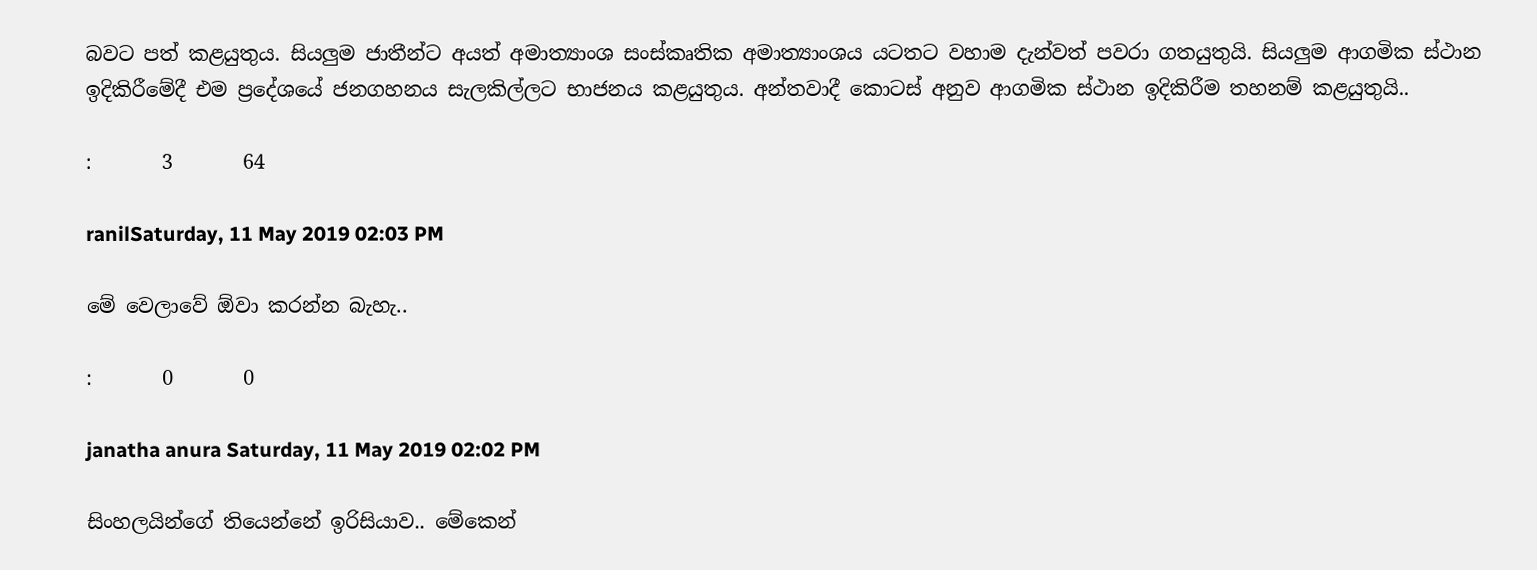බවට පත් කළයුතුය. සියලුම ජාතීන්ට අයත් අමාත්‍යාංශ සංස්කෘතික අමාත්‍යාංශය යටතට වහාම දැන්වත් පවරා ගතයුතුයි. සියලුම ආගමික ස්ථාන ඉදිකිරීමේදී එම ප්‍රදේශයේ ජනගහනය සැලකිල්ලට භාජනය කළයුතුය. අන්තවාදී කොටස් අනුව ආගමික ස්ථාන ඉදිකිරීම තහනම් කළයුතුයි..

:       3       64

ranilSaturday, 11 May 2019 02:03 PM

මේ වෙලාවේ ඕවා කරන්න බැහැ..

:       0       0

janatha anura Saturday, 11 May 2019 02:02 PM

සිංහලයින්ගේ තියෙන්නේ ඉරිසියාව.. මේකෙන්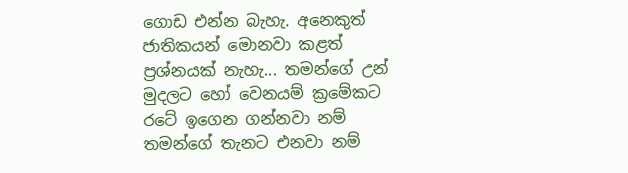ගොඩ එන්න බැහැ. අනෙකුත් ජාතිකයන් මොනවා කළත් ප්‍රශ්නයක් නැහැ... තමන්ගේ උන් මුදලට හෝ වෙනයම් ක්‍රමේකට රටේ ඉගෙන ගන්නවා නම් තමන්ගේ තැනට එනවා නම්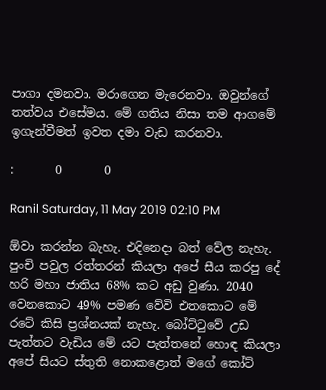පාගා දමනවා. මරාගෙන මැරෙනවා. ඔවුන්ගේ තත්වය එසේමය. මේ ගතිය නිසා තම ආගමේ ඉගැන්වීමත් ඉවත දමා වැඩ කරනවා.

:       0       0

Ranil Saturday, 11 May 2019 02:10 PM

ඕවා කරන්න බැහැ. එදිනෙදා බත් වේල නැහැ. පුංචි පවුල රත්තරන් කියලා අපේ සීය කරපු දේ හරි මහා ජාතිය 68% කට අඩු වුණා. 2040 වෙනකොට 49% පමණ වේවි එතකොට මේ රටේ කිසි ප්‍රශ්නයක් නැහැ. බෝට්ටුවේ උඩ පැත්තට වැඩිය මේ යට පැත්තනේ හොඳ කියලා අපේ සියට ස්තුති නොකළොත් මගේ කෝට්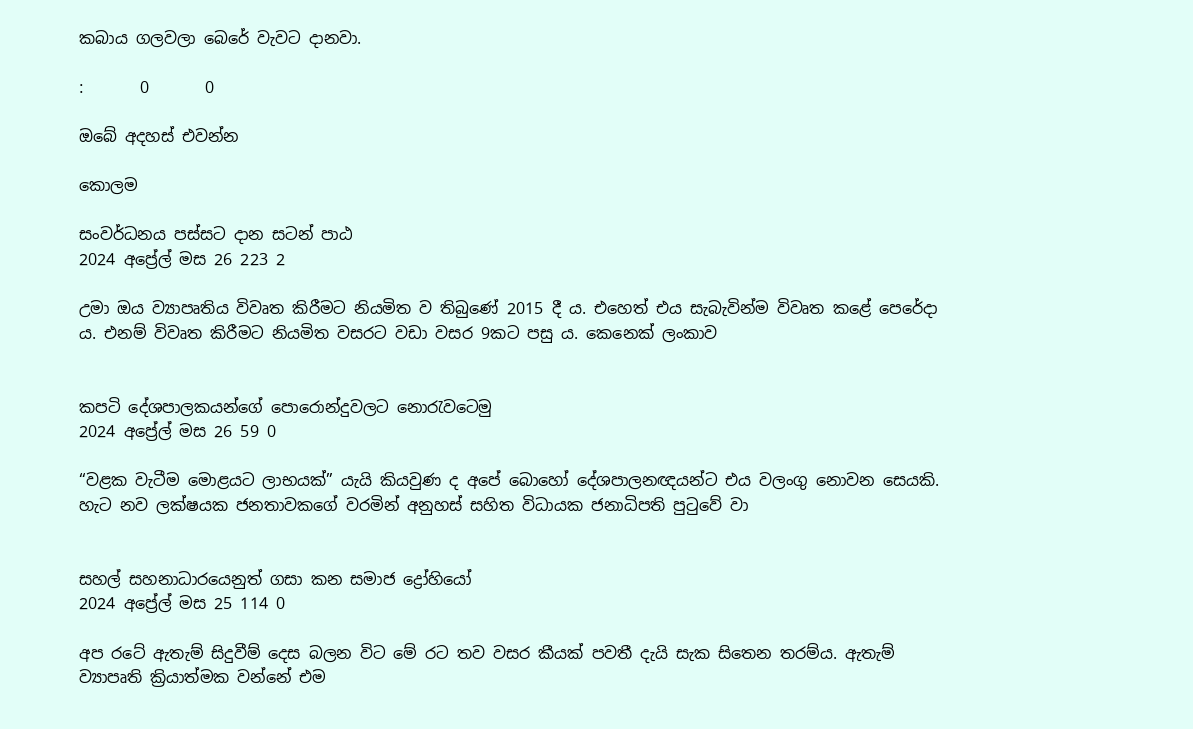කබාය ගලවලා බෙරේ වැවට දානවා.

:       0       0

ඔබේ අදහස් එවන්න

කොලම

සංවර්ධනය පස්සට දාන සටන් පාඨ
2024 අප්‍රේල් මස 26 223 2

උමා ඔය ව්‍යාපෘතිය විවෘත කිරීමට නියමිත ව තිබුණේ 2015 දී ය. එහෙත් එය සැබැවින්ම විවෘත කළේ පෙරේදා ය. එනම් විවෘත කිරීමට නියමිත වසරට වඩා වසර 9කට පසු ය. කෙනෙක් ලංකාව


කපටි දේශපාලකයන්ගේ පොරොන්දුවලට නොරැවටෙමු
2024 අප්‍රේල් මස 26 59 0

“වළක වැටීම මොළයට ලාභයක්” යැයි කියවුණ ද අපේ බොහෝ දේශපාලනඥයන්ට එය වලංගු නොවන සෙයකි. හැට නව ලක්ෂයක ජනතාවකගේ වරමින් අනුහස් සහිත විධායක ජනාධිපති පුටුවේ වා


සහල් සහනාධාරයෙනුත් ගසා කන සමාජ ද්‍රෝහියෝ
2024 අප්‍රේල් මස 25 114 0

අප රටේ ඇතැම් සිදුවීම් දෙස බලන විට මේ රට තව වසර කීයක් පවතී දැයි සැක සිතෙන තරම්ය. ඇතැම් ව්‍යාපෘති ක්‍රියාත්මක වන්නේ එම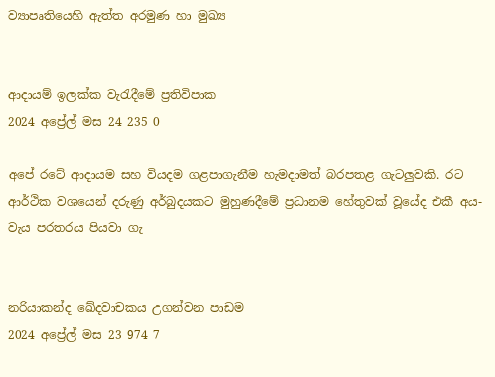ව්‍යාපෘතියෙහි ඇත්ත අරමුණ හා මුඛ්‍ය


ආදායම් ඉලක්ක වැරැදීමේ ප්‍රතිවිපාක
2024 අප්‍රේල් මස 24 235 0

අපේ රටේ ආදායම සහ වියදම ගළපාගැනීම හැමදාමත් බරපතළ ගැටලුවකි. රට ආර්ථික වශයෙන් දරුණු අර්බුදයකට මුහුණදීමේ ප්‍රධානම හේතුවක් වූයේද එකී අය-වැය පරතරය පියවා ගැ


නරියාකන්ද ඛේදවාචකය උගන්වන පාඩම
2024 අප්‍රේල් මස 23 974 7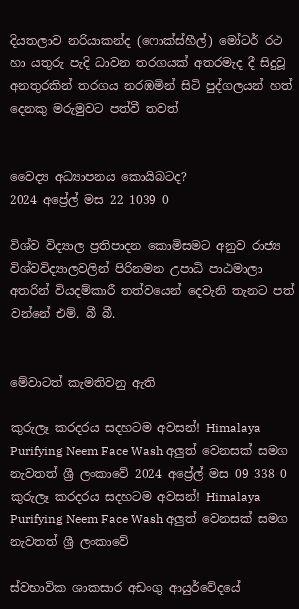දියතලාව නරියාකන්ද (ෆොක්ස්හීල්) මෝටර් රථ හා යතුරු පැදි ධාවන තරගයක් අතරමැද දී සිදුවූ අනතුරකින් තරගය නරඹමින් සිටි පුද්ගලයන් හත් දෙනකු මරුමුවට පත්වී තවත්


වෛද්‍ය අධ්‍යාපනය කොයිබටද?
2024 අප්‍රේල් මස 22 1039 0

විශ්ව විද්‍යාල ප්‍රතිපාදන කොමිසමට අනුව රාජ්‍ය විශ්වවිද්‍යාලවලින් පිරිනමන උපාධි පාඨමාලා අතරින් වියදම්කාරී තත්වයෙන් දෙවැනි තැනට පත් වන්නේ එම්. බී බී.


මේවාටත් කැමතිවනු ඇති

කුරුලෑ කරදරය සදහටම අවසන්! Himalaya Purifying Neem Face Wash අලුත් වෙනසක් සමග නැවතත් ශ්‍රී ලංකාවේ 2024 අප්‍රේල් මස 09 338 0
කුරුලෑ කරදරය සදහටම අවසන්! Himalaya Purifying Neem Face Wash අලුත් වෙනසක් සමග නැවතත් ශ්‍රී ලංකාවේ

ස්වභාවික ශාකසාර අඩංගු ආයුර්වේදයේ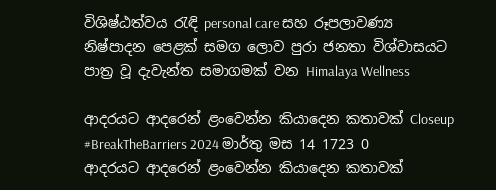විශිෂ්ඨත්වය රැඳි personal care සහ රූපලාවණ්‍ය නිෂ්පාදන පෙළක් සමග ලොව පුරා ජනතා විශ්වාසයට පාත්‍ර වූ දැවැන්ත සමාගමක් වන Himalaya Wellness

ආදරයට ආදරෙන් ළංවෙන්න කියාදෙන කතාවක් Closeup #BreakTheBarriers 2024 මාර්තු මස 14 1723 0
ආදරයට ආදරෙන් ළංවෙන්න කියාදෙන කතාවක්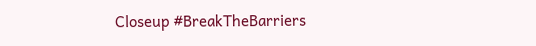Closeup #BreakTheBarriers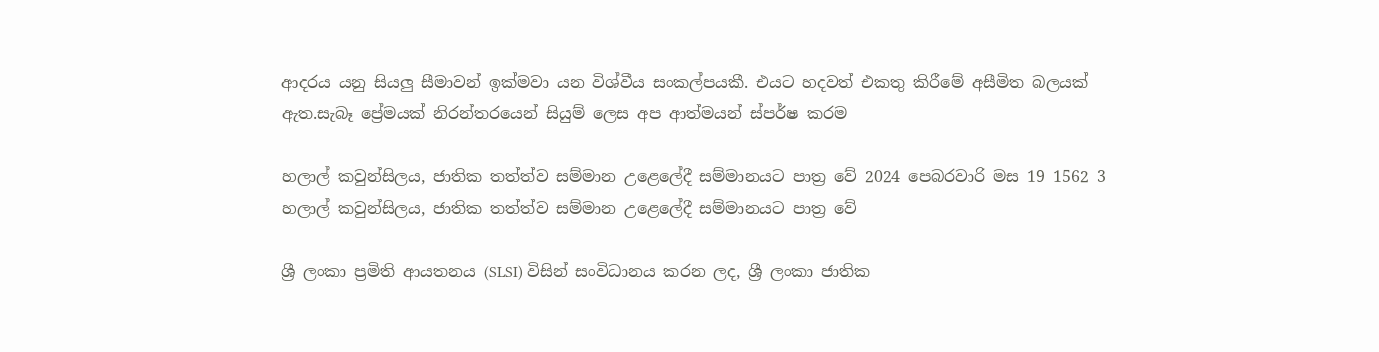ආදරය යනු සියලු සීමාවන් ඉක්මවා යන විශ්වීය සංකල්පයකී. එයට හදවත් එකතු කිරීමේ අසීමිත බලයක් ඇත.සැබෑ ප්‍රේමයක් නිරන්තරයෙන් සියුම් ලෙස අප ආත්මයන් ස්පර්ෂ කරම

හලාල් කවුන්සිලය, ජාතික තත්ත්ව සම්මාන උළෙලේදී සම්මානයට පාත්‍ර වේ 2024 පෙබරවාරි මස 19 1562 3
හලාල් කවුන්සිලය, ජාතික තත්ත්ව සම්මාන උළෙලේදී සම්මානයට පාත්‍ර වේ

ශ්‍රී ලංකා ප්‍රමිති ආයතනය (SLSI) විසින් සංවිධානය කරන ලද, ශ්‍රී ලංකා ජාතික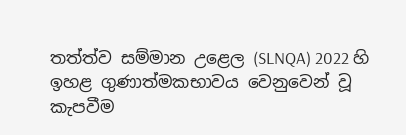තත්ත්ව සම්මාන උළෙල (SLNQA) 2022 හි ඉහළ ගුණාත්මකභාවය වෙනුවෙන් වූ කැපවීම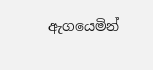ඇගයෙමින්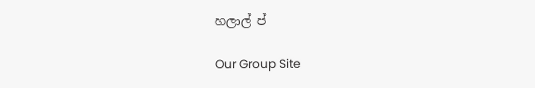හලාල් ප්

Our Group Site